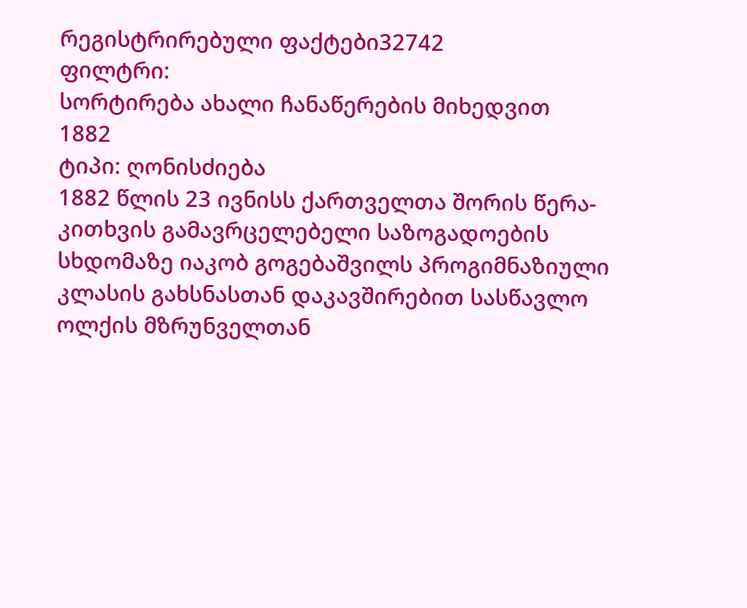რეგისტრირებული ფაქტები32742
ფილტრი:
სორტირება ახალი ჩანაწერების მიხედვით
1882
ტიპი: ღონისძიება
1882 წლის 23 ივნისს ქართველთა შორის წერა-კითხვის გამავრცელებელი საზოგადოების სხდომაზე იაკობ გოგებაშვილს პროგიმნაზიული კლასის გახსნასთან დაკავშირებით სასწავლო ოლქის მზრუნველთან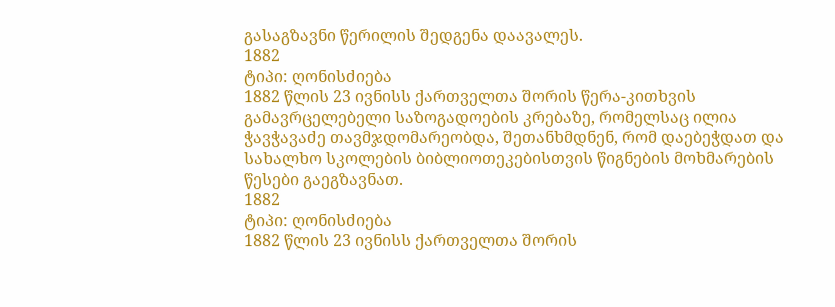გასაგზავნი წერილის შედგენა დაავალეს.
1882
ტიპი: ღონისძიება
1882 წლის 23 ივნისს ქართველთა შორის წერა-კითხვის გამავრცელებელი საზოგადოების კრებაზე, რომელსაც ილია ჭავჭავაძე თავმჯდომარეობდა, შეთანხმდნენ, რომ დაებეჭდათ და სახალხო სკოლების ბიბლიოთეკებისთვის წიგნების მოხმარების წესები გაეგზავნათ.
1882
ტიპი: ღონისძიება
1882 წლის 23 ივნისს ქართველთა შორის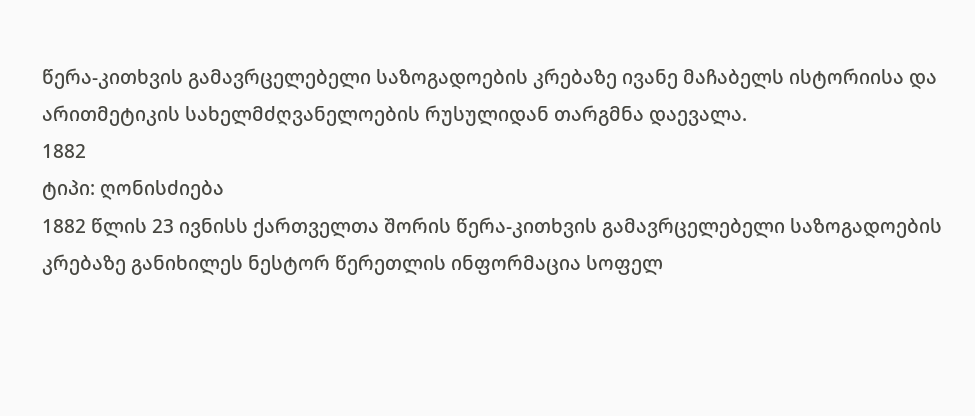წერა-კითხვის გამავრცელებელი საზოგადოების კრებაზე ივანე მაჩაბელს ისტორიისა და არითმეტიკის სახელმძღვანელოების რუსულიდან თარგმნა დაევალა.
1882
ტიპი: ღონისძიება
1882 წლის 23 ივნისს ქართველთა შორის წერა-კითხვის გამავრცელებელი საზოგადოების კრებაზე განიხილეს ნესტორ წერეთლის ინფორმაცია სოფელ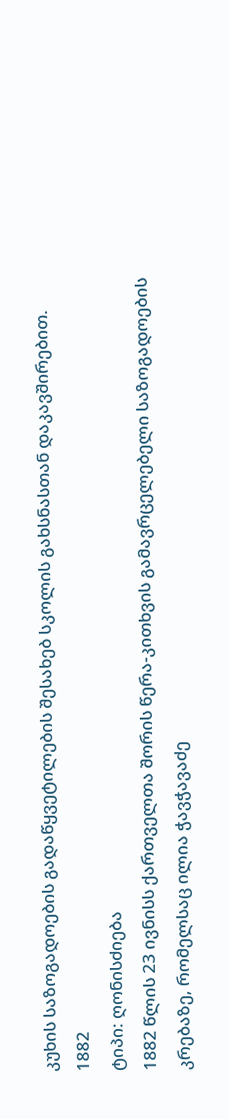კუხის საზოგადოების გადაწყვეტილების შესახებ სკოლის გახსნასთან დაკავშირებით.
1882
ტიპი: ღონისძიება
1882 წლის 23 ივნისს ქართველთა შორის წერა-კითხვის გამავრცელებელი საზოგადოების კრებაზე, რომელსაც ილია ჭავჭავაძე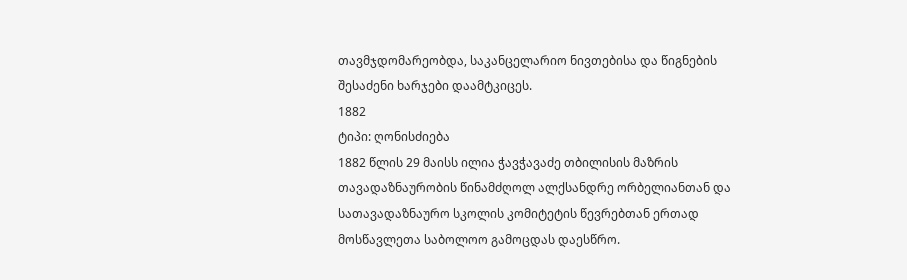თავმჯდომარეობდა, საკანცელარიო ნივთებისა და წიგნების შესაძენი ხარჯები დაამტკიცეს.
1882
ტიპი: ღონისძიება
1882 წლის 29 მაისს ილია ჭავჭავაძე თბილისის მაზრის თავადაზნაურობის წინამძღოლ ალქსანდრე ორბელიანთან და სათავადაზნაურო სკოლის კომიტეტის წევრებთან ერთად მოსწავლეთა საბოლოო გამოცდას დაესწრო.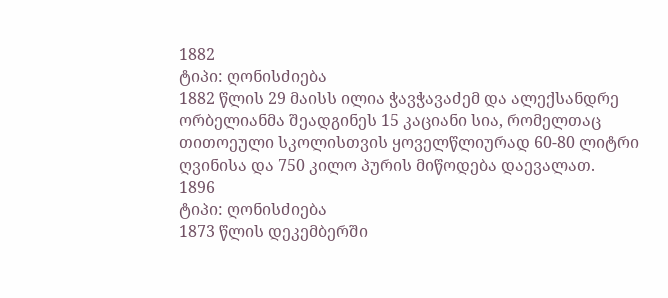1882
ტიპი: ღონისძიება
1882 წლის 29 მაისს ილია ჭავჭავაძემ და ალექსანდრე ორბელიანმა შეადგინეს 15 კაციანი სია, რომელთაც თითოეული სკოლისთვის ყოველწლიურად 60-80 ლიტრი ღვინისა და 750 კილო პურის მიწოდება დაევალათ.
1896
ტიპი: ღონისძიება
1873 წლის დეკემბერში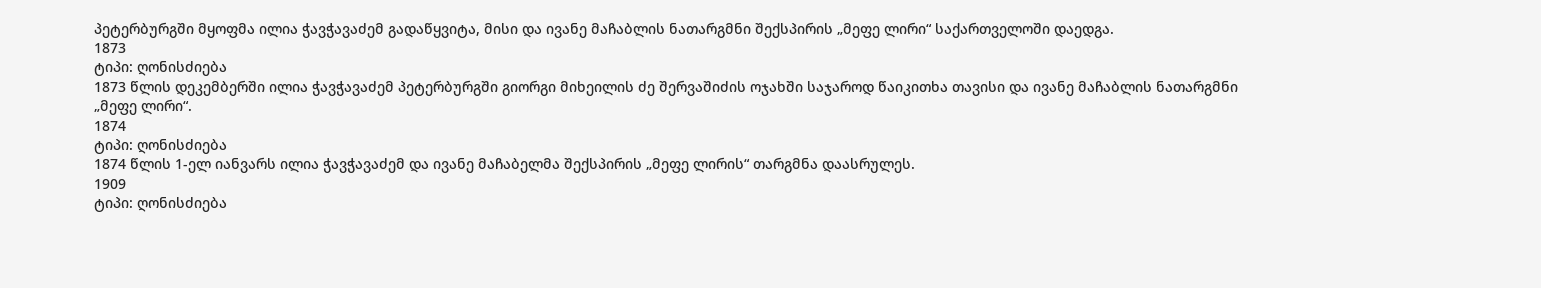პეტერბურგში მყოფმა ილია ჭავჭავაძემ გადაწყვიტა, მისი და ივანე მაჩაბლის ნათარგმნი შექსპირის „მეფე ლირი“ საქართველოში დაედგა.
1873
ტიპი: ღონისძიება
1873 წლის დეკემბერში ილია ჭავჭავაძემ პეტერბურგში გიორგი მიხეილის ძე შერვაშიძის ოჯახში საჯაროდ წაიკითხა თავისი და ივანე მაჩაბლის ნათარგმნი „მეფე ლირი“.
1874
ტიპი: ღონისძიება
1874 წლის 1-ელ იანვარს ილია ჭავჭავაძემ და ივანე მაჩაბელმა შექსპირის „მეფე ლირის“ თარგმნა დაასრულეს.
1909
ტიპი: ღონისძიება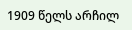1909 წელს არჩილ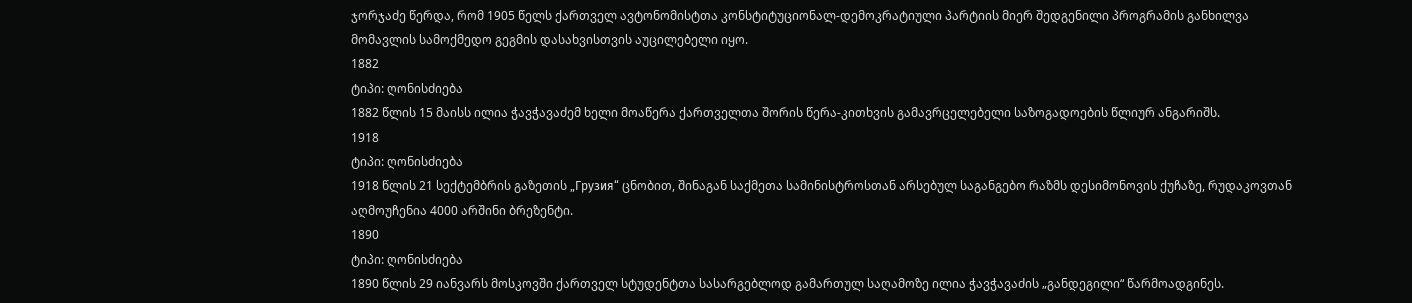ჯორჯაძე წერდა, რომ 1905 წელს ქართველ ავტონომისტთა კონსტიტუციონალ-დემოკრატიული პარტიის მიერ შედგენილი პროგრამის განხილვა მომავლის სამოქმედო გეგმის დასახვისთვის აუცილებელი იყო.
1882
ტიპი: ღონისძიება
1882 წლის 15 მაისს ილია ჭავჭავაძემ ხელი მოაწერა ქართველთა შორის წერა-კითხვის გამავრცელებელი საზოგადოების წლიურ ანგარიშს.
1918
ტიპი: ღონისძიება
1918 წლის 21 სექტემბრის გაზეთის „Грузия“ ცნობით, შინაგან საქმეთა სამინისტროსთან არსებულ საგანგებო რაზმს დესიმონოვის ქუჩაზე, რუდაკოვთან აღმოუჩენია 4000 არშინი ბრეზენტი.
1890
ტიპი: ღონისძიება
1890 წლის 29 იანვარს მოსკოვში ქართველ სტუდენტთა სასარგებლოდ გამართულ საღამოზე ილია ჭავჭავაძის „განდეგილი“ წარმოადგინეს.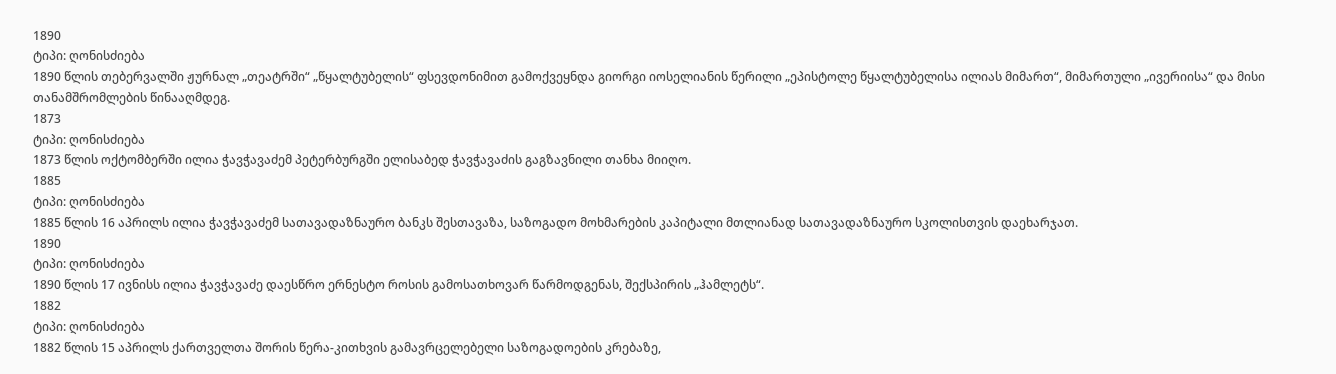1890
ტიპი: ღონისძიება
1890 წლის თებერვალში ჟურნალ „თეატრში“ „წყალტუბელის“ ფსევდონიმით გამოქვეყნდა გიორგი იოსელიანის წერილი „ეპისტოლე წყალტუბელისა ილიას მიმართ“, მიმართული „ივერიისა“ და მისი თანამშრომლების წინააღმდეგ.
1873
ტიპი: ღონისძიება
1873 წლის ოქტომბერში ილია ჭავჭავაძემ პეტერბურგში ელისაბედ ჭავჭავაძის გაგზავნილი თანხა მიიღო.
1885
ტიპი: ღონისძიება
1885 წლის 16 აპრილს ილია ჭავჭავაძემ სათავადაზნაურო ბანკს შესთავაზა, საზოგადო მოხმარების კაპიტალი მთლიანად სათავადაზნაურო სკოლისთვის დაეხარჯათ.
1890
ტიპი: ღონისძიება
1890 წლის 17 ივნისს ილია ჭავჭავაძე დაესწრო ერნესტო როსის გამოსათხოვარ წარმოდგენას, შექსპირის „ჰამლეტს“.
1882
ტიპი: ღონისძიება
1882 წლის 15 აპრილს ქართველთა შორის წერა-კითხვის გამავრცელებელი საზოგადოების კრებაზე,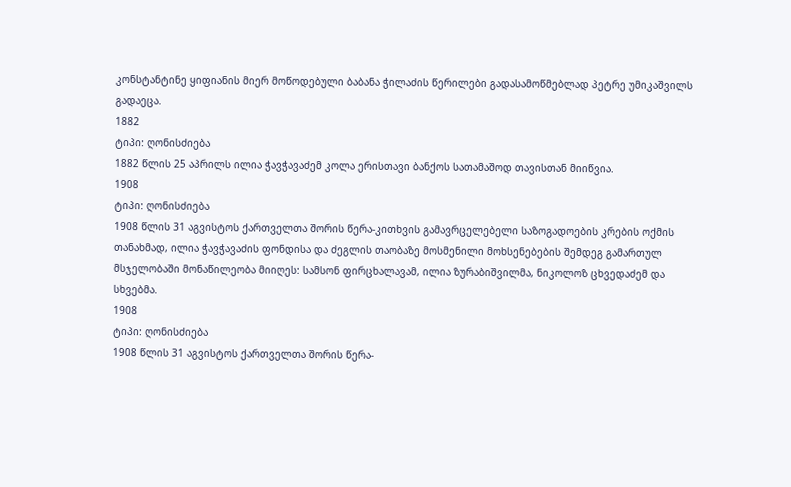კონსტანტინე ყიფიანის მიერ მოწოდებული ბაბანა ჭილაძის წერილები გადასამოწმებლად პეტრე უმიკაშვილს გადაეცა.
1882
ტიპი: ღონისძიება
1882 წლის 25 აპრილს ილია ჭავჭავაძემ კოლა ერისთავი ბანქოს სათამაშოდ თავისთან მიიწვია.
1908
ტიპი: ღონისძიება
1908 წლის 31 აგვისტოს ქართველთა შორის წერა-კითხვის გამავრცელებელი საზოგადოების კრების ოქმის თანახმად, ილია ჭავჭავაძის ფონდისა და ძეგლის თაობაზე მოსმენილი მოხსენებების შემდეგ გამართულ მსჯელობაში მონაწილეობა მიიღეს: სამსონ ფირცხალავამ, ილია ზურაბიშვილმა, ნიკოლოზ ცხვედაძემ და სხვებმა.
1908
ტიპი: ღონისძიება
1908 წლის 31 აგვისტოს ქართველთა შორის წერა-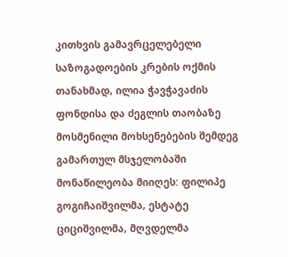კითხვის გამავრცელებელი საზოგადოების კრების ოქმის თანახმად, ილია ჭავჭავაძის ფონდისა და ძეგლის თაობაზე მოსმენილი მოხსენებების შემდეგ გამართულ მსჯელობაში მონაწილეობა მიიღეს: ფილიპე გოგიჩაიშვილმა, ესტატე ციციშვილმა, მღვდელმა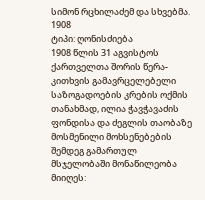სიმონ რცხილაძემ და სხვებმა.
1908
ტიპი: ღონისძიება
1908 წლის 31 აგვისტოს ქართველთა შორის წერა-კითხვის გამავრცელებელი საზოგადოების კრების ოქმის თანახმად, ილია ჭავჭავაძის ფონდისა და ძეგლის თაობაზე მოსმენილი მოხსენებების შემდეგ გამართულ მსჯელობაში მონაწილეობა მიიღეს: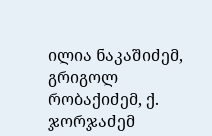ილია ნაკაშიძემ, გრიგოლ რობაქიძემ, ქ. ჯორჯაძემ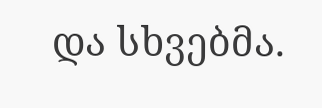და სხვებმა.